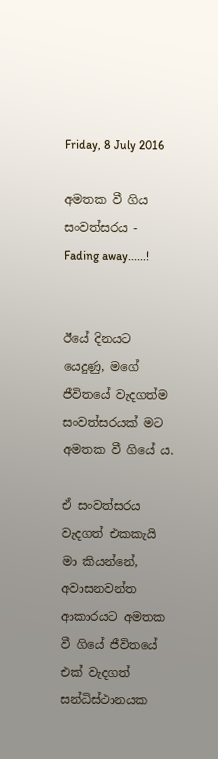Friday, 8 July 2016

අමතක වී ගිය සංවත්සරය - Fading away......!


ඊයේ දිනයට යෙදුණු, මගේ ජීවිතයේ වැදගත්ම සංවත්සරයක් මට අමතක වී ගියේ ය.

ඒ සංවත්සරය වැදගත් එකකැයි මා කියන්නේ, අවාසනවන්ත ආකාරයට අමතක වී ගියේ ජීවිතයේ එක් වැදගත් සන්ධිස්ථානයක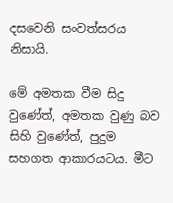දසවෙනි සංවත්සරය නිසායි.

මේ අමතක වීම සිදු වුණේත්, අමතක වුණු බව සිහි වුණේත්, පුදුම සහගත ආකාරයටය. මීට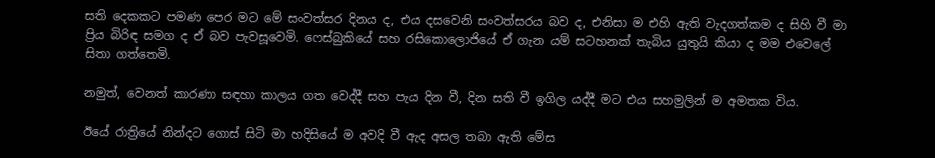සති දෙකකට පමණ පෙර මට මේ සංවත්සර දිනය ද, එය දසවෙනි සංවත්සරය බව ද, එනිසා ම එහි ඇති වැදගත්කම ද සිහි වී මා ප්‍රිය බිරිඳ සමග ද ඒ බව පැවසූවෙමි. ෆෙස්බුකියේ සහ රසිකොලොජියේ ඒ ගැන යම් සටහනක් තැබිය යුතුයි කියා ද මම එවෙලේ සිතා ගත්තෙමි.

නමුත්, වෙනත් කාරණා සඳහා කාලය ගත වෙද්දී සහ පැය දින වී, දින සති වී ඉගිල යද්දී මට එය සහමුලින් ම අමතක විය.

ඊයේ රාත්‍රියේ නින්දට ගොස් සිටි මා හදිසියේ ම අවදි වී ඇද අසල තබා ඇති මේස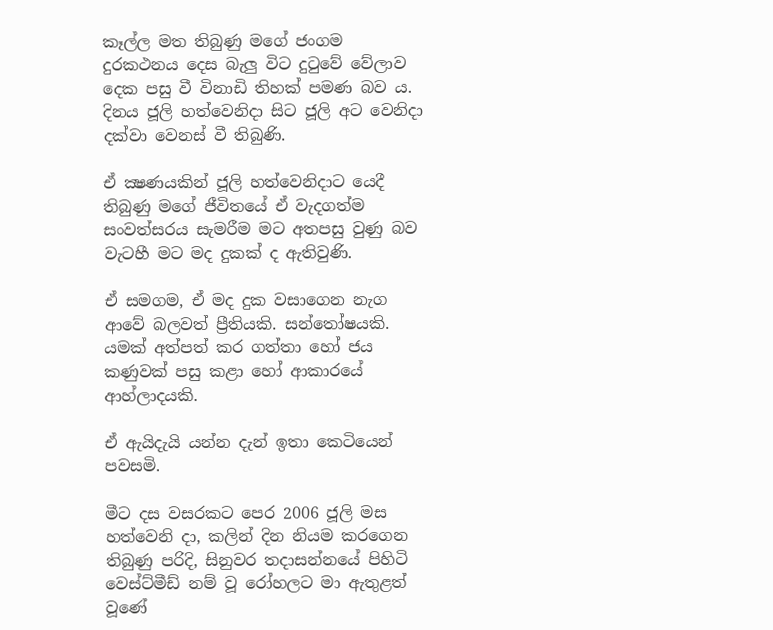කෑල්ල මත තිබුණු මගේ ජංගම දුරකථනය දෙස බැලු විට දුටුවේ වේලාව දෙක පසු වී විනාඩි තිහක් පමණ බව ය. දිනය ජූලි හත්වෙනිදා සිට ජූලි අට වෙනිදා දක්වා වෙනස් වී තිබුණි.

ඒ ක්‍ෂණයකින් ජූලි හත්වෙනිදාට යෙදී තිබුණු මගේ ජීවිතයේ ඒ වැදගත්ම සංවත්සරය සැමරීම මට අතපසු වුණු බව වැටහී මට මද දුකක් ද ඇතිවුණි.

ඒ සමගම, ඒ මද දුක වසාගෙන නැග ආවේ බලවත් ප්‍රීතියකි. සන්තෝෂයකි. යමක් අත්පත් කර ගත්තා හෝ ජය කණුවක් පසු කළා හෝ ආකාරයේ ආහ්ලාදයකි.

ඒ ඇයිදැයි යන්න දැන් ඉතා කෙටියෙන් පවසමි.

මීට දස වසරකට පෙර 2006 ජූලි මස හත්වෙනි දා, කලින් දින නියම කරගෙන තිබුණු පරිදි, සිනුවර තදාසන්නයේ පිහිටි වෙස්ට්මීඩ් නම් වූ රෝහලට මා ඇතුළත් වූණේ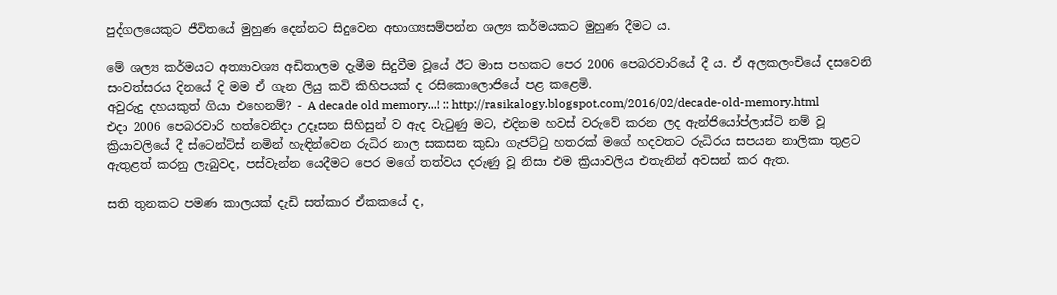පුද්ගලයෙකුට ජීවිතයේ මුහුණ දෙන්නට සිදුවෙන අභාග්‍යසම්පන්න ශල්‍ය කර්මයකට මුහුණ දීමට ය.

මේ ශල්‍ය කර්මයට අත්‍යාවශ්‍ය අඩිතාලම දැමීම සිදුවීම වූයේ ඊට මාස පහකට පෙර 2006 පෙබරවාරියේ දී ය. ඒ අලකලංචියේ දසවෙනි සංවත්සරය දිනයේ දි මම ඒ ගැන ලියු කවි කිහිපයක් ද රසිකොලොජියේ පළ කළෙමි.
අවුරුදු දහයකුත් ගියා එහෙනම්? - A decade old memory...! :: http://rasikalogy.blogspot.com/2016/02/decade-old-memory.html
එදා 2006 පෙබරවාරි හත්වෙනිදා උදෑසන සිහිසුන් ව ඇද වැටුණු මට, එදිනම හවස් වරුවේ කරන ලද ඇන්ජියෝප්ලාස්ටි නම් වූ ක්‍රියාවලියේ දී ස්ටෙන්ට්ස් නමින් හැඳින්වෙන රුධිර නාල සකසන කුඩා ගැජට්ටු හතරක් මගේ හදවතට රුධිරය සපයන නාලිකා තුළට ඇතුළත් කරනු ලැබුවද, පස්වැන්න යෙදීමට පෙර මගේ තත්වය දරුණු වූ නිසා එම ක්‍රියාවලිය එතැනින් අවසන් කර ඇත.

සති තුනකට පමණ කාලයක් දැඩි සත්කාර ඒකකයේ ද,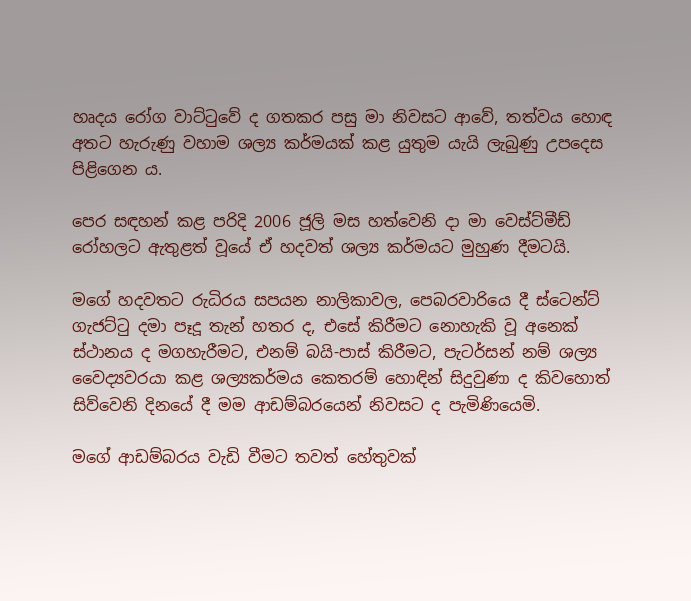හෘදය රෝග වාට්ටුවේ ද ගතකර පසු මා නිවසට ආවේ, තත්වය හොඳ අතට හැරුණු වහාම ශල්‍ය කර්මයක් කළ යුතුම යැයි ලැබුණු උපදෙස පිළිගෙන ය.

පෙර සඳහන් කළ පරිදි 2006 ජූලි මස හත්වෙනි දා මා වෙස්ට්මීඩ් රෝහලට ඇතුළත් වූයේ ඒ හදවත් ශල්‍ය කර්මයට මුහුණ දීමටයි.

මගේ හදවතට රුධිරය සපයන නාලිකාවල, පෙබරවාරියෙ දී ස්ටෙන්ට් ගැජට්ටු දමා පෑදූ තැන් හතර ද, එසේ කිරීමට නොහැකි වූ අනෙක් ස්ථානය ද මගහැරීමට, එනම් බයි-පාස් කිරීමට, පැටර්සන් නම් ශල්‍ය වෛද්‍යවරයා කළ ශල්‍යකර්මය කෙතරම් හොඳින් සිදුවුණා ද කිවහොත් සිව්වෙනි දිනයේ දී මම ආඩම්බරයෙන් නිවසට ද පැමිණියෙමි.

මගේ ආඩම්බරය වැඩි වීමට තවත් හේතුවක්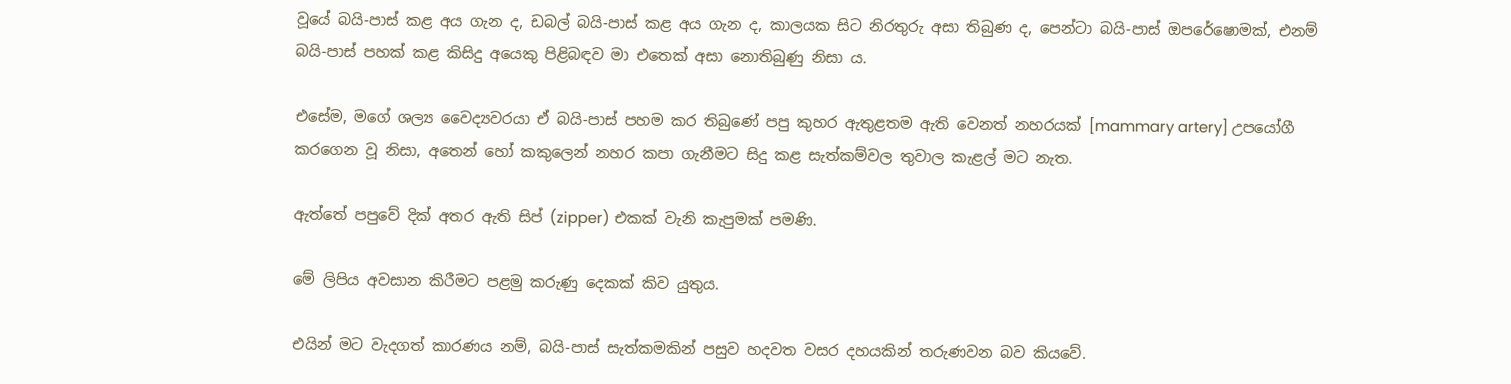වූයේ බයි-පාස් කළ අය ගැන ද, ඩබල් බයි-පාස් කළ අය ගැන ද, කාලයක සිට නිරතුරු අසා තිබුණ ද, පෙන්ටා බයි-පාස් ඔපරේෂොමක්, එනම් බයි-පාස් පහක් කළ කිසිදු අයෙකු පිළිබඳව මා එතෙක් අසා නොතිබුණු නිසා ය.

එසේම, මගේ ශල්‍ය වෛද්‍යවරයා ඒ බයි-පාස් පහම කර තිබුණේ පපු කුහර ඇතුළතම ඇති වෙනත් නහරයක් [mammary artery] උපයෝගී කරගෙන වූ නිසා, අතෙන් හෝ කකුලෙන් නහර කපා ගැනීමට සිදු කළ සැත්කම්වල තුවාල කැළල් මට නැත.

ඇත්තේ පපුවේ දික් අතර ඇති සිප් (zipper) එකක් වැනි කැපුමක් පමණි.

මේ ලිපිය අවසාන කිරීමට පළමු කරුණු දෙකක් කිව යුතුය.

එයින් මට වැදගත් කාරණය නම්, බයි-පාස් සැත්කමකින් පසුව හදවත වසර දහයකින් තරුණවන බව කියවේ.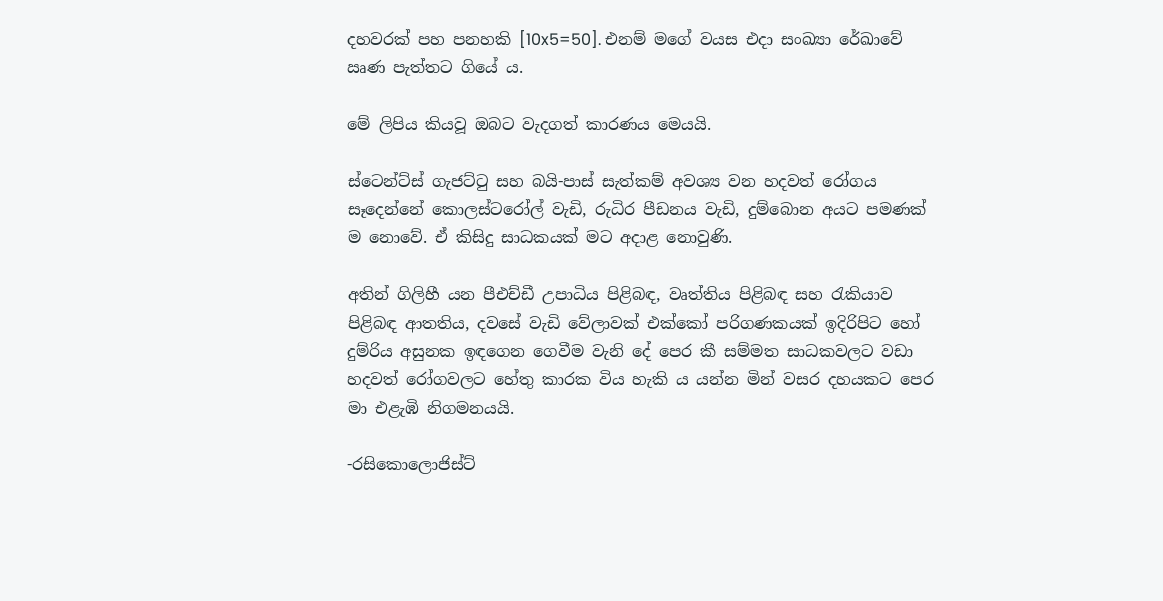දහවරක් පහ පනහකි [10x5=50]. එනම් මගේ වයස එදා සංඛ්‍යා රේඛාවේ ඍණ පැත්තට ගියේ ය.

මේ ලිපිය කියවූ ඔබට වැදගත් කාරණය මෙයයි.

ස්ටෙන්ට්ස් ගැජට්ටු සහ බයි-පාස් සැත්කම් අවශ්‍ය වන හදවත් රෝගය සෑදෙන්නේ කොලස්ටරෝල් වැඩි, රුධිර පීඩනය වැඩි, දුම්බොන අයට පමණක් ම නොවේ. ඒ කිසිදු සාධකයක් මට අදාළ නොවුණි.

අතින් ගිලිහී යන පීඑච්ඩී උපාධිය පිළිබඳ, වෘත්තිය පිළිබඳ සහ රැකියාව පිළිබඳ ආතතිය, දවසේ වැඩි වේලාවක් එක්කෝ පරිගණකයක් ඉදිරිපිට හෝ දුම්රිය අසුනක ඉඳගෙන ගෙවීම වැනි දේ පෙර කී සම්මත සාධකවලට වඩා හදවත් රෝගවලට හේතු කාරක විය හැකි ය යන්න මින් වසර දහයකට පෙර මා එළැඹි නිගමනයයි.

-රසිකොලොජිස්ට්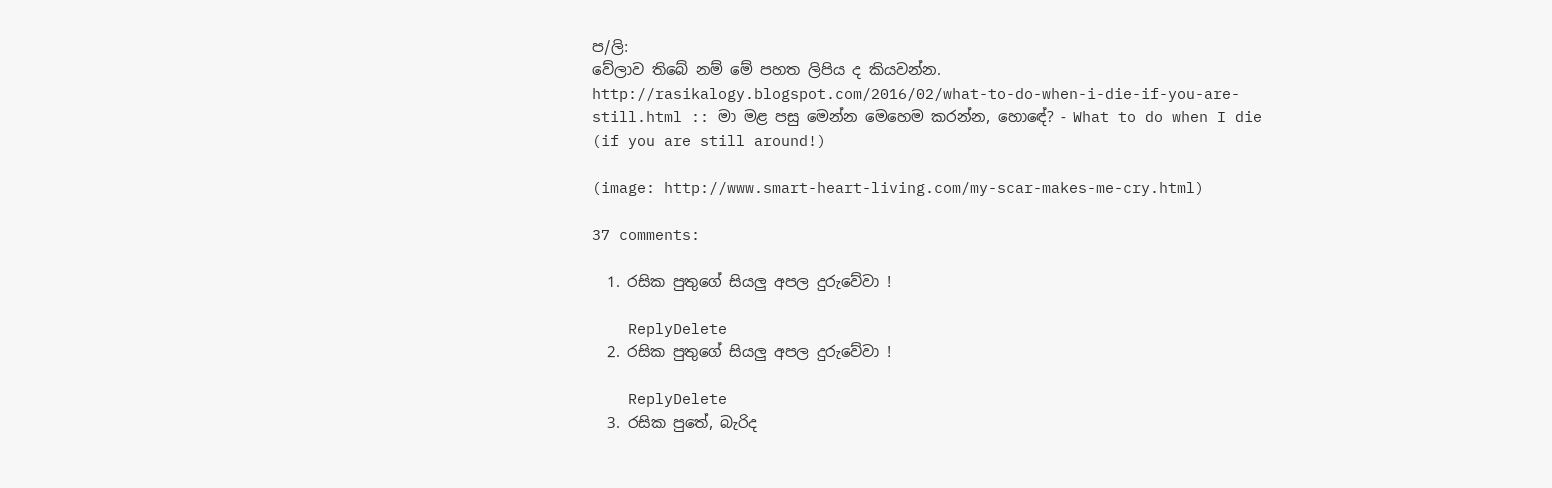ප/ලි:
වේලාව තිබේ නම් මේ පහත ලිපිය ද කියවන්න.
http://rasikalogy.blogspot.com/2016/02/what-to-do-when-i-die-if-you-are-still.html :: මා මළ පසු මෙන්න මෙහෙම කරන්න, හොඳේ? - What to do when I die (if you are still around!)

(image: http://www.smart-heart-living.com/my-scar-makes-me-cry.html)

37 comments:

  1. රසික පුතුගේ සියලු අපල දුරුවේවා !

    ReplyDelete
  2. රසික පුතුගේ සියලු අපල දුරුවේවා !

    ReplyDelete
  3. රසික පුතේ, බැරිද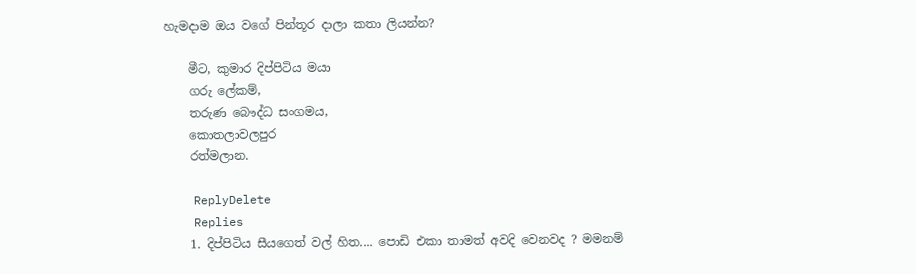හැමදාම ඔය වගේ පින්තූර දාලා කතා ලියන්න?

    මීට, කුමාර දිප්පිටිය මයා
    ගරු ලේකම්,
    තරුණ බෞද්ධ සංගමය,
    කොතලාවලපුර
    රත්මලාන.

    ReplyDelete
    Replies
    1. දිප්පිටිය සීයගෙත් වල් හිත.... පොඩි එකා තාමත් අවදි වෙනවද ? මමනම්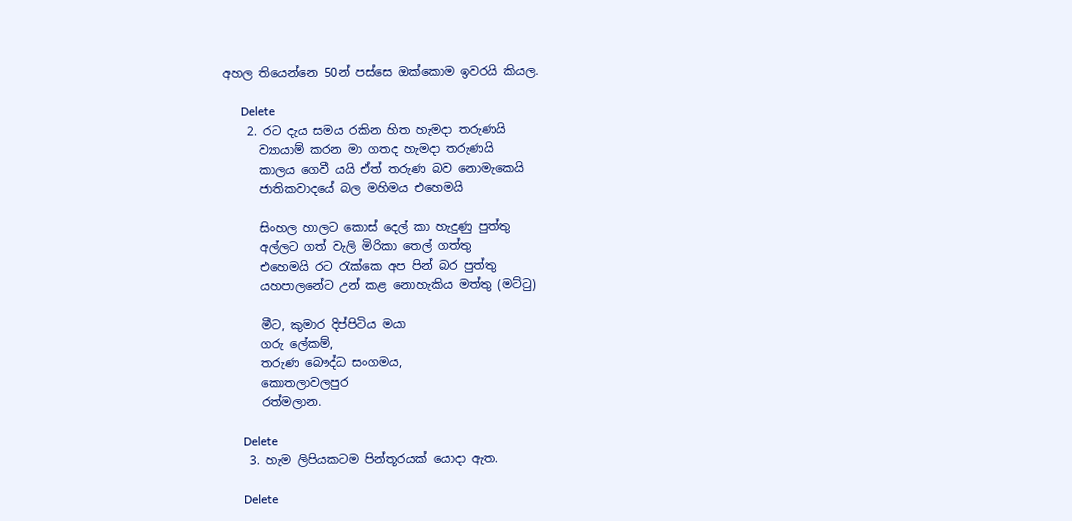අහල තියෙන්නෙ 50න් පස්සෙ ඔක්කොම ඉවරයි කියල.

      Delete
    2. රට දැය සමය රකින හිත හැමදා තරුණයි
      ව්‍යායාම් කරන මා ගතද හැමදා තරුණයි
      කාලය ගෙවී යයි ඒත් තරුණ බව නොමැකෙයි
      ජාතිකවාදයේ බල මහිමය එහෙමයි

      සිංහල හාලට කොස් දෙල් කා හැදුණු පුත්තු
      අල්ලට ගත් වැලි මිරිකා තෙල් ගත්තු
      එහෙමයි රට රැක්කෙ අප පින් බර පුත්තු
      යහපාලනේට උන් කළ නොහැකිය මත්තු (මට්ටු)

      මීට, කුමාර දිප්පිටිය මයා
      ගරු ලේකම්,
      තරුණ බෞද්ධ සංගමය,
      කොතලාවලපුර
      රත්මලාන.

      Delete
    3. හැම ලිපියකටම පින්තූරයක් යොදා ඇත.

      Delete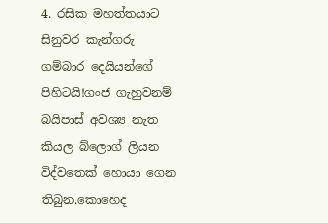4. රසික මහත්තයාට සිනුවර කැන්ගරු ගම්බාර දෙයියන්ගේ පිහිටයි!ගංජ ගැහුවනම් බයිපාස් අවශ්‍ය නැත කියල බ්ලොග් ලියන විද්වතෙක් හොයා ගෙන තිබුන.කොහෙද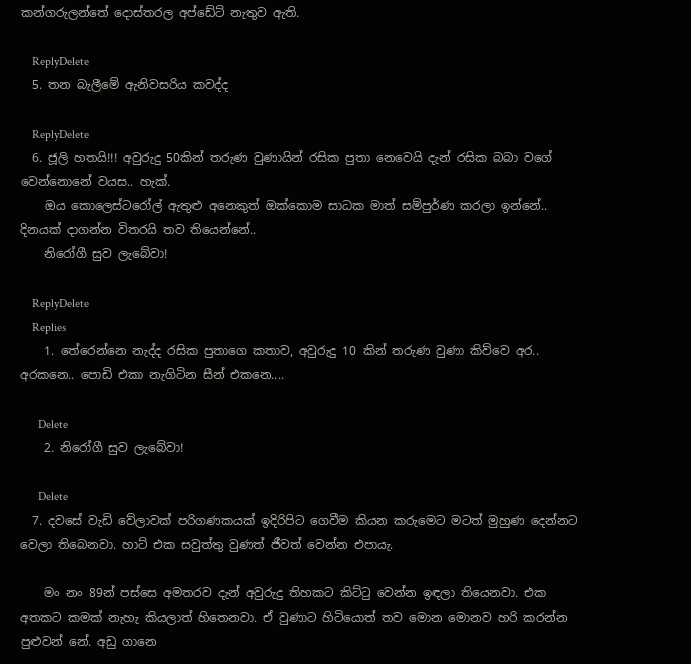කන්ගරුලන්තේ දොස්තරල අප්ඩේට් නැතුව ඇති.

    ReplyDelete
  5. තන බැලීමේ ඇනිවසරිය කවද්ද

    ReplyDelete
  6. ජූලි හතයි!!! අවුරුදු 50කින් තරුණ වුණායින් රසික පුතා නෙවෙයි දැන් රසික බබා වගේ වෙන්නොනේ වයස.. හැක්.
    ඔය කොලෙස්ටරෝල් ඇතුළු අනෙකුත් ඔක්කොම සාධක මාත් සම්පුර්ණ කරලා ඉන්නේ.. දිනයක් දාගන්න විතරයි තව තියෙන්නේ..
    නිරෝගී සුව ලැබේවා!

    ReplyDelete
    Replies
    1. තේරෙන්නෙ නැද්ද රසික පුතාගෙ කතාව, අවුරුදු 10 කින් තරුණ වුණා කිව්වෙ අර.. අරකනෙ.. පොඩි එකා නැගිටින සීන් එකනෙ....

      Delete
    2. නිරෝගී සුව ලැබේවා!

      Delete
  7. දවසේ වැඩි වේලාවක් පරිගණකයක් ඉදිරිපිට ගෙවීම කියන කරුමෙට මටත් මුහුණ දෙන්නට වෙලා තිබෙනවා. හාට් එක සවුත්තු වුණත් ජීවත් වෙන්න එපායැ.

    මං නං 89න් පස්සෙ අමතරව දැන් අවුරුදු තිහකට කිට්ටු වෙන්න ඉඳලා තියෙනවා. එක අතකට කමක් නැහැ කියලාත් හිතෙනවා. ඒ වුණාට හිටියොත් තව මොන මොනව හරි කරන්න පුළුවන් නේ. අඩු ගානෙ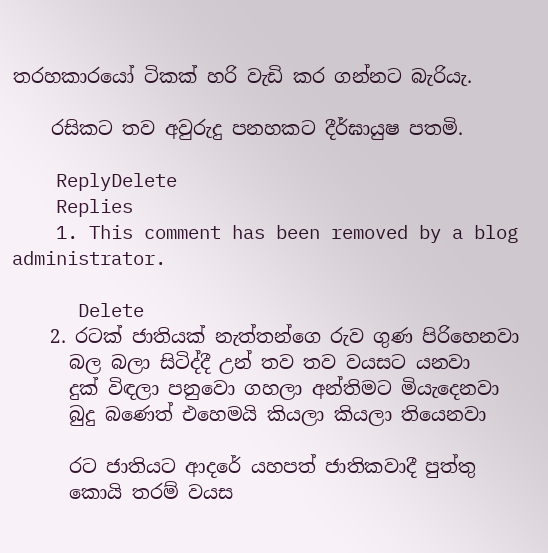තරහකාරයෝ ටිකක් හරි වැඩි කර ගන්නට බැරියැ.

    රසිකට තව අවුරුදු පනහකට දීර්ඝායුෂ පතමි.

    ReplyDelete
    Replies
    1. This comment has been removed by a blog administrator.

      Delete
    2. රටක් ජාතියක් නැත්තන්ගෙ රුව ගුණ පිරිහෙනවා
      බල බලා සිටිද්දී උන් තව තව වයසට යනවා
      දුක් විඳලා පනුවො ගහලා අන්තිමට මියැදෙනවා
      බුදු බණෙත් එහෙමයි කියලා කියලා තියෙනවා

      රට ජාතියට ආදරේ යහපත් ජාතිකවාදී පුත්තු
      කොයි තරම් වයස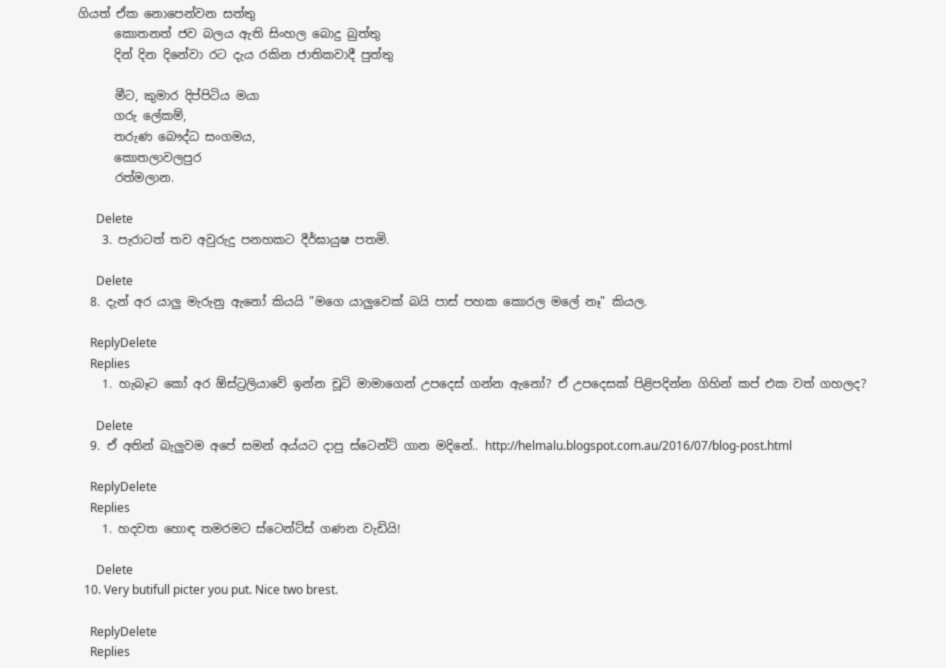ගියත් ඒක නොපෙන්වන සත්තු
      කොතනත් ජව බලය ඇති සිංහල බොදු බුත්තු
      දින් දින දිනේවා රට දැය රකින ජාතිකවාදී පුත්තු

      මීට, කුමාර දිප්පිටිය මයා
      ගරු ලේකම්,
      තරුණ බෞද්ධ සංගමය,
      කොතලාවලපුර
      රත්මලාන.

      Delete
    3. පැරාටත් තව අවුරුදු පනහකට දීර්ඝායුෂ පතමි.

      Delete
  8. දැන් අර යාලු මැරුනු ඇනෝ කියයි "මගෙ යාලුවෙක් බයි පාස් පහක කොරල මලේ නෑ" කියල.

    ReplyDelete
    Replies
    1. හැබෑට කෝ අර ඕස්ට්‍රලියාවේ ඉන්න චූටි මාමාගෙන් උපදෙස් ගන්න ඇනෝ? ඒ උපදෙසක් පිළිපදින්න ගිහින් කප් එක වත් ගහලද?

      Delete
  9. ඒ අතින් බැලුවම අපේ සමන් අය්යට දාපු ස්ටෙන්ට් ගාන මදිනේ.. http://helmalu.blogspot.com.au/2016/07/blog-post.html

    ReplyDelete
    Replies
    1. හදවත හොඳ තමරමට ස්ටෙන්ට්ස් ගණන වැඩියි!

      Delete
  10. Very butifull picter you put. Nice two brest.

    ReplyDelete
    Replies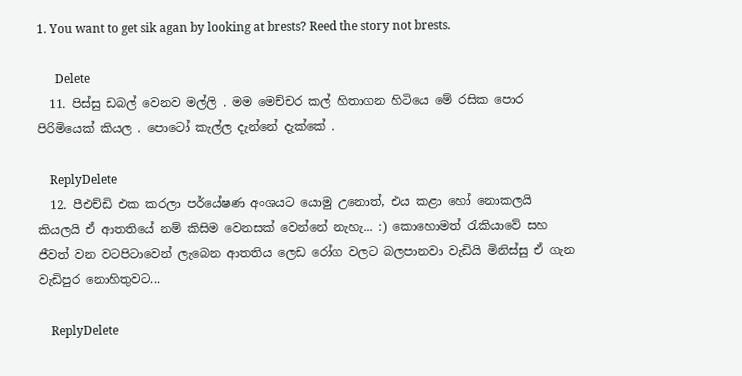1. You want to get sik agan by looking at brests? Reed the story not brests.

      Delete
  11. පිස්සු ඩබල් වෙනව මල්ලි . මම මෙච්චර කල් හිතාගන හිටියෙ මේ රසික පොර පිරිමියෙක් කියල . පොටෝ කැල්ල දැන්නේ දැක්කේ .

    ReplyDelete
  12. පීඑච්ඩි එක කරලා පර්යේෂණ අංශයට යොමු උනොත්, එය කළා හෝ නොකලයි කියලයි ඒ ආතතියේ නම් කිසිම වෙනසක් වෙන්නේ නැහැ... :) කොහොමත් රැකියාවේ සහ ජීවත් වන වටපිටාවෙන් ලැබෙන ආතතිය ලෙඩ රෝග වලට බලපානවා වැඩියි මිනිස්සු ඒ ගැන වැඩිපුර නොහිතුවට...

    ReplyDelete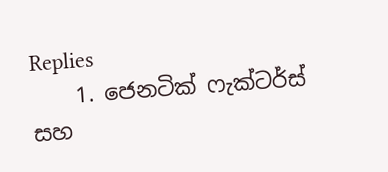Replies
    1. ජෙනටික් ෆැක්ටර්ස් සහ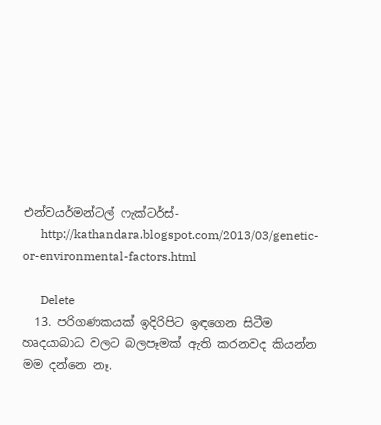එන්වයර්මන්ටල් ෆැක්ටර්ස්-
      http://kathandara.blogspot.com/2013/03/genetic-or-environmental-factors.html

      Delete
  13. පරිගණකයක් ඉදිරිපිට ඉඳගෙන සිටීම හෘදයාබාධ වලට බලපෑමක් ඇති කරනවද කියන්න මම දන්නෙ නෑ.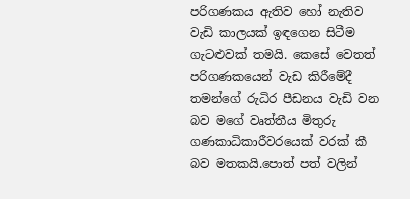පරිගණකය ඇතිව හෝ නැතිව වැඩි කාලයක් ඉඳගෙන සිටීම ගැටළුවක් තමයි. කෙසේ වෙතත් පරිගණකයෙන් වැඩ කිරීමේදී තමන්ගේ රුධිර පීඩනය වැඩි වන බව මගේ වෘත්තීය මිතුරු ගණකාධිකාරීවරයෙක් වරක් කී බව මතකයි.පොත් පත් වලින්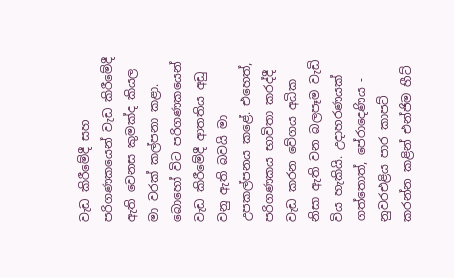වැඩ කිරීමේදී සහ පරිගණකයෙන් වැඩ කිරීමේදී ඇති වෙනස කුමක්ද කියල මා වරක් කල්පනා කළා. බොහෝ විට පරිගණකයෙන් වැඩ කිරීමේදී ආතතිය අඩු වනු ඇති බවයි මා උපකල්පනය කළේ. එහෙත්, පරිගණකය භාවිතා කරද්දී වැඩ කරන වේගය අධික නිසා ඇති වන බලපෑම වැඩි විය හැකියි. උදාහරණයක් ගත්තොත්, පේරාදෙණිය - නුවරඑළිය පාර කාපට් කරන්න කළින් එන්ජිම හීට්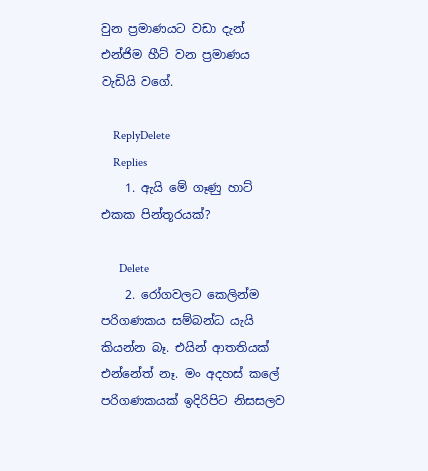වුන ප්‍රමාණයට වඩා දැන් එන්ජිම හීට් වන ප්‍රමාණය වැඩියි වගේ.

    ReplyDelete
    Replies
    1. ඇයි මේ ගෑණු හාට් එකක පින්තූරයක්?

      Delete
    2. රෝගවලට කෙලින්ම පරිගණකය සම්බන්ධ යැයි කියන්න බෑ. එයින් ආතතියක් එන්නේත් නෑ. මං අදහස් කලේ පරිගණකයක් ඉදිරිපිට නිසසලව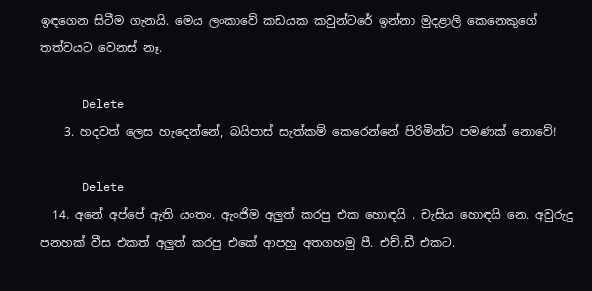ඉඳගෙන සිටීම ගැනයි. මෙය ලංකාවේ කඩයක කවුන්ටරේ ඉන්නා මුදළාලි කෙනෙකුගේ තත්වයට වෙනස් නෑ.

      Delete
    3. හදවත් ලෙස හැදෙන්නේ, බයිපාස් සැත්කම් කෙරෙන්නේ පිරිමින්ට පමණක් නොවේ!

      Delete
  14. අනේ අප්පේ ඇති යංතං. ඇංජිම අලුත් කරපු එක හොඳයි . චැසිය හොඳයි නෙ. අවුරුදු පනහක් වීස එකත් අලුත් කරපු එකේ ආපහු අතගහමු පී. එච්.ඩී එකට.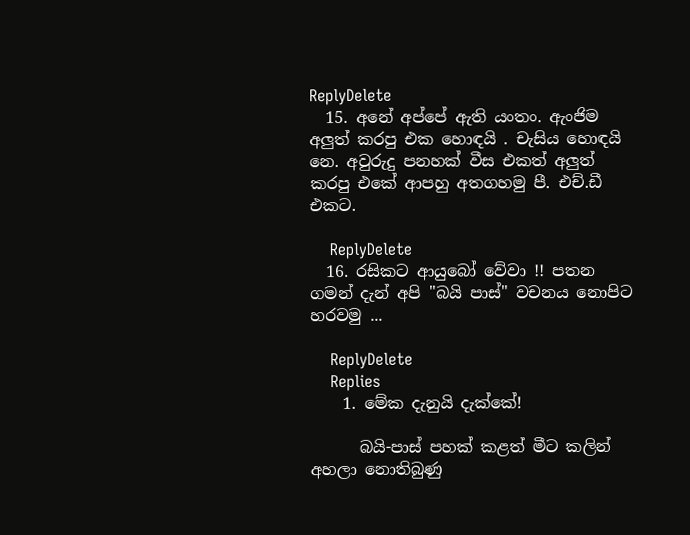ReplyDelete
  15. අනේ අප්පේ ඇති යංතං. ඇංජිම අලුත් කරපු එක හොඳයි . චැසිය හොඳයි නෙ. අවුරුදු පනහක් වීස එකත් අලුත් කරපු එකේ ආපහු අතගහමු පී. එච්.ඩී එකට.

    ReplyDelete
  16. රසිකට ආයුබෝ වේවා !! පතන ගමන් දැන් අපි "බයි පාස්" වචනය නොපිට හරවමු ...

    ReplyDelete
    Replies
    1. මේක දැනුයි දැක්කේ!

      බයි-පාස් පහක් කළත් මීට කලින් අහලා නොතිබුණු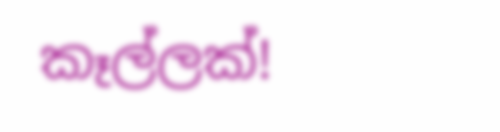කෑල්ලක්!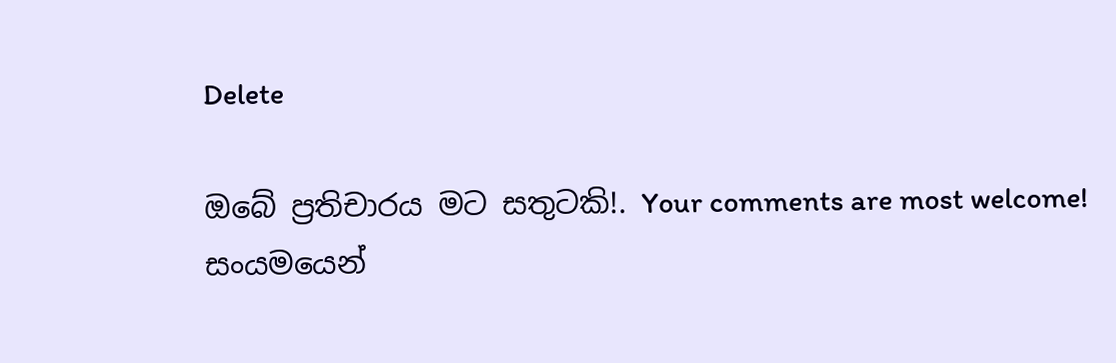Delete

ඔබේ ප්‍රතිචාරය මට සතුටකි!. Your comments are most welcome!
සංයමයෙන්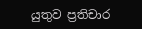යුතුව ප්‍රතිචාර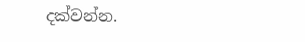දක්වන්න.